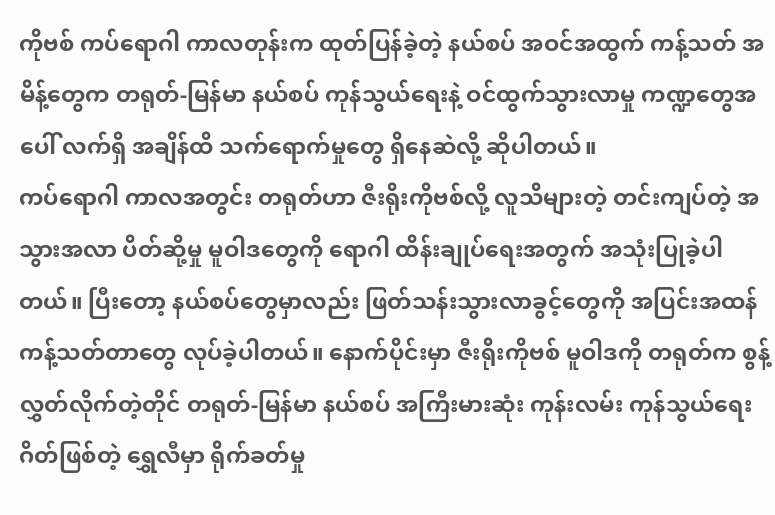ကိုဗစ် ကပ်ရောဂါ ကာလတုန်းက ထုတ်ပြန်ခဲ့တဲ့ နယ်စပ် အဝင်အထွက် ကန့်သတ် အမိန့်တွေက တရုတ်-မြန်မာ နယ်စပ် ကုန်သွယ်ရေးနဲ့ ဝင်ထွက်သွားလာမှု ကဏ္ဍတွေအပေါ် လက်ရှိ အချိန်ထိ သက်ရောက်မှုတွေ ရှိနေဆဲလို့ ဆိုပါတယ်။
ကပ်ရောဂါ ကာလအတွင်း တရုတ်ဟာ ဇီးရိုးကိုဗစ်လို့ လူသိများတဲ့ တင်းကျပ်တဲ့ အသွားအလာ ပိတ်ဆို့မှု မူဝါဒတွေကို ရောဂါ ထိန်းချုပ်ရေးအတွက် အသုံးပြုခဲ့ပါတယ်။ ပြီးတော့ နယ်စပ်တွေမှာလည်း ဖြတ်သန်းသွားလာခွင့်တွေကို အပြင်းအထန် ကန့်သတ်တာတွေ လုပ်ခဲ့ပါတယ်။ နောက်ပိုင်းမှာ ဇီးရိုးကိုဗစ် မူဝါဒကို တရုတ်က စွန့်လွှတ်လိုက်တဲ့တိုင် တရုတ်-မြန်မာ နယ်စပ် အကြီးမားဆုံး ကုန်းလမ်း ကုန်သွယ်ရေးဂိတ်ဖြစ်တဲ့ ရွှေလီမှာ ရိုက်ခတ်မှု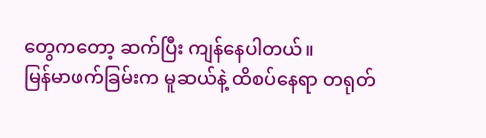တွေကတော့ ဆက်ပြီး ကျန်နေပါတယ်။
မြန်မာဖက်ခြမ်းက မူဆယ်နဲ့ ထိစပ်နေရာ တရုတ်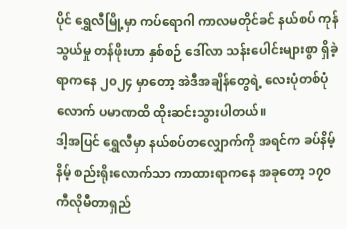ပိုင် ရွှေလီမြို့မှာ ကပ်ရောဂါ ကာလမတိုင်ခင် နယ်စပ် ကုန်သွယ်မှု တန်ဖိုးဟာ နှစ်စဉ် ဒေါ်လာ သန်းပေါင်းများစွာ ရှိခဲ့ရာကနေ ၂၀၂၄ မှာတော့ အဲဒီအချိန်တွေရဲ့ လေးပုံတစ်ပုံလောက် ပမာဏထိ ထိုးဆင်းသွားပါတယ်။
ဒါ့အပြင် ရွှေလီမှာ နယ်စပ်တလျှောက်ကို အရင်က ခပ်နိမ့်နိမ့် စည်းရိုးလောက်သာ ကာထားရာကနေ အခုတော့ ၁၇၀ ကီလိုမီတာရှည်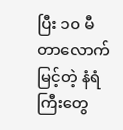ပြီး ၁၀ မီတာလောက်မြင့်တဲ့ နံရံကြီးတွေ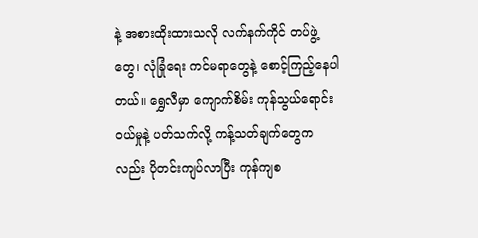နဲ့ အစားထိုးထားသလို လက်နက်ကိုင် တပ်ဖွဲ့တွေ၊ လုံခြုံရေး ကင်မရာတွေနဲ့ စောင့်ကြည့်နေပါတယ်။ ရွှေလီမှာ ကျောက်စိမ်း ကုန်သွယ်ရောင်းဝယ်မှုနဲ့ ပတ်သက်လို့ ကန့်သတ်ချက်တွေကလည်း ပိုတင်းကျပ်လာပြီး ကုန်ကျစ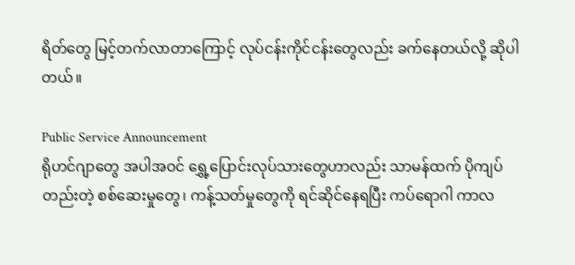ရိတ်တွေ မြင့်တက်လာတာကြောင့် လုပ်ငန်းကိုင်ငန်းတွေလည်း ခက်နေတယ်လို့ ဆိုပါတယ်။

Public Service Announcement
ရိုဟင်ဂျာတွေ အပါအဝင် ရွှေ့ပြောင်းလုပ်သားတွေဟာလည်း သာမန်ထက် ပိုကျပ်တည်းတဲ့ စစ်ဆေးမှုတွေ၊ ကန့်သတ်မှုတွေကို ရင်ဆိုင်နေရပြီး ကပ်ရောဂါ ကာလ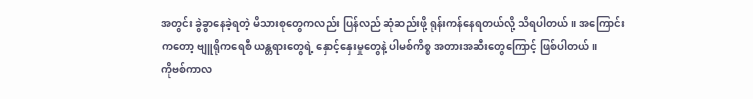အတွင်း ခွဲခွာနေခဲ့ရတဲ့ မိသားစုတွေကလည်း ပြန်လည် ဆုံဆည်းဖို့ ရုန်းကန်နေရတယ်လို့ သိရပါတယ်။ အကြောင်းကတော့ ဗျူရိုကရေစီ ယန္တရားတွေရဲ့ နှောင့်နှေးမှုတွေနဲ့ ပါမစ်ကိစ္စ အတားအဆီးတွေကြောင့် ဖြစ်ပါတယ်။
ကိုဗစ်ကာလ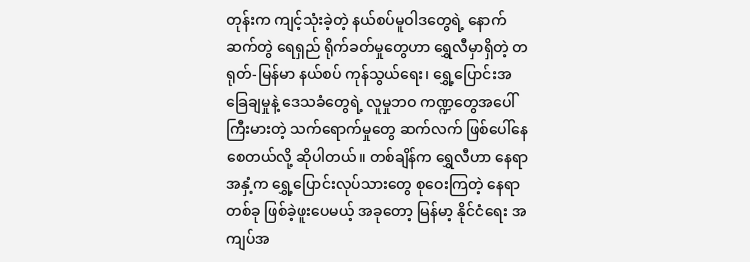တုန်းက ကျင့်သုံးခဲ့တဲ့ နယ်စပ်မူဝါဒတွေရဲ့ နောက်ဆက်တွဲ ရေရှည် ရိုက်ခတ်မှုတွေဟာ ရွှေလီမှာရှိတဲ့ တရုတ်-မြန်မာ နယ်စပ် ကုန်သွယ်ရေး၊ ရွှေ့ပြောင်းအခြေချမှုနဲ့ ဒေသခံတွေရဲ့ လူမှုဘဝ ကဏ္ဍတွေအပေါ် ကြီးမားတဲ့ သက်ရောက်မှုတွေ ဆက်လက် ဖြစ်ပေါ်နေစေတယ်လို့ ဆိုပါတယ်။ တစ်ချိန်က ရွှေလီဟာ နေရာအနှံ့က ရွှေ့ပြောင်းလုပ်သားတွေ စုဝေးကြတဲ့ နေရာတစ်ခု ဖြစ်ခဲ့ဖူးပေမယ့် အခုတော့ မြန်မာ့ နိုင်ငံရေး အကျပ်အ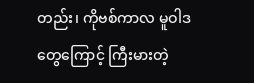တည်း၊ ကိုဗစ်ကာလ မူဝါဒတွေကြောင့် ကြီးမားတဲ့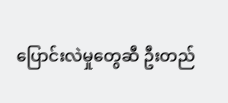ပြောင်းလဲမှုတွေဆီ ဦးတည်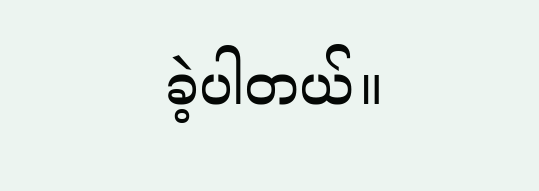ခဲ့ပါတယ်။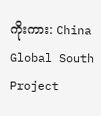ကိုးကား: China Global South Project